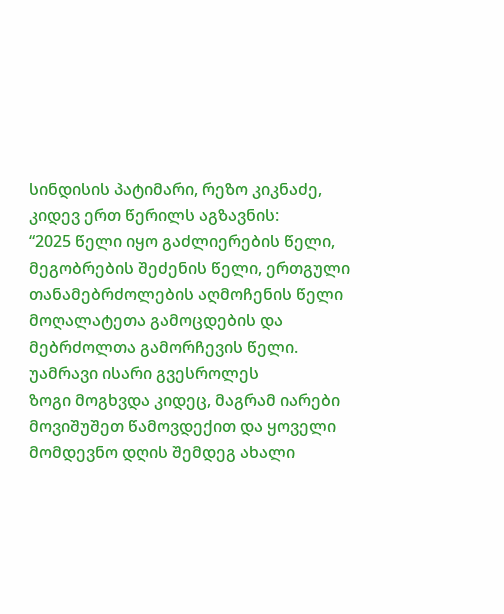სინდისის პატიმარი, რეზო კიკნაძე, კიდევ ერთ წერილს აგზავნის:
“2025 წელი იყო გაძლიერების წელი, მეგობრების შეძენის წელი, ერთგული თანამებრძოლების აღმოჩენის წელი მოღალატეთა გამოცდების და მებრძოლთა გამორჩევის წელი.
უამრავი ისარი გვესროლეს
ზოგი მოგხვდა კიდეც, მაგრამ იარები მოვიშუშეთ წამოვდექით და ყოველი მომდევნო დღის შემდეგ ახალი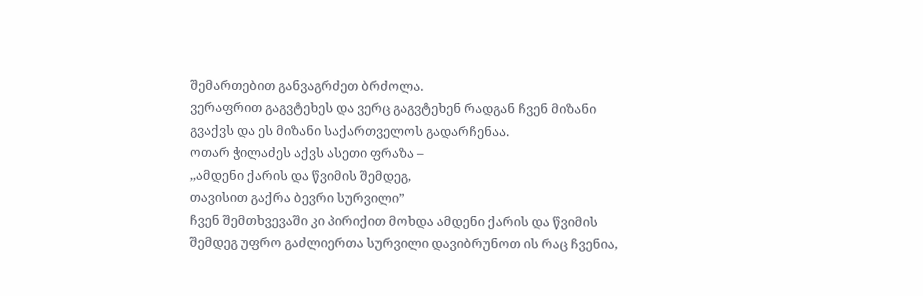შემართებით განვაგრძეთ ბრძოლა.
ვერაფრით გაგვტეხეს და ვერც გაგვტეხენ რადგან ჩვენ მიზანი გვაქვს და ეს მიზანი საქართველოს გადარჩენაა.
ოთარ ჭილაძეს აქვს ასეთი ფრაზა –
,,ამდენი ქარის და წვიმის შემდეგ,
თავისით გაქრა ბევრი სურვილი”
ჩვენ შემთხვევაში კი პირიქით მოხდა ამდენი ქარის და წვიმის შემდეგ უფრო გაძლიერთა სურვილი დავიბრუნოთ ის რაც ჩვენია,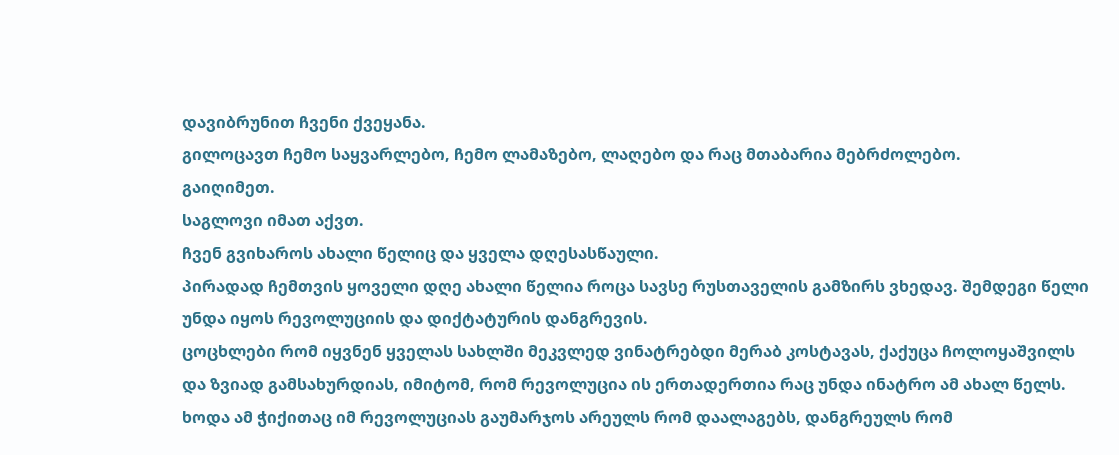დავიბრუნით ჩვენი ქვეყანა.
გილოცავთ ჩემო საყვარლებო, ჩემო ლამაზებო, ლაღებო და რაც მთაბარია მებრძოლებო.
გაიღიმეთ.
საგლოვი იმათ აქვთ.
ჩვენ გვიხაროს ახალი წელიც და ყველა დღესასწაული.
პირადად ჩემთვის ყოველი დღე ახალი წელია როცა სავსე რუსთაველის გამზირს ვხედავ. შემდეგი წელი უნდა იყოს რევოლუციის და დიქტატურის დანგრევის.
ცოცხლები რომ იყვნენ ყველას სახლში მეკვლედ ვინატრებდი მერაბ კოსტავას, ქაქუცა ჩოლოყაშვილს და ზვიად გამსახურდიას, იმიტომ, რომ რევოლუცია ის ერთადერთია რაც უნდა ინატრო ამ ახალ წელს.
ხოდა ამ ჭიქითაც იმ რევოლუციას გაუმარჯოს არეულს რომ დაალაგებს, დანგრეულს რომ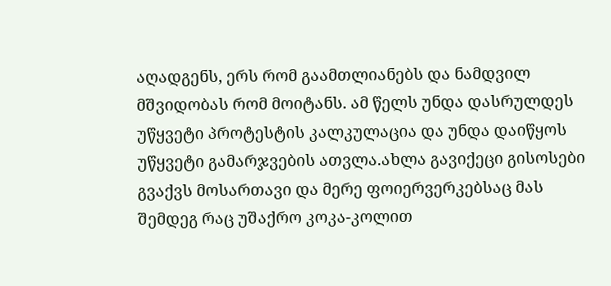აღადგენს, ერს რომ გაამთლიანებს და ნამდვილ მშვიდობას რომ მოიტანს. ამ წელს უნდა დასრულდეს უწყვეტი პროტესტის კალკულაცია და უნდა დაიწყოს უწყვეტი გამარჯვების ათვლა.ახლა გავიქეცი გისოსები გვაქვს მოსართავი და მერე ფოიერვერკებსაც მას შემდეგ რაც უშაქრო კოკა-კოლით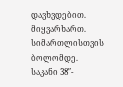დავხვდებით.
მიყვარხართ.
სიმართლისთვის ბოლომდე.
საკანი 38″-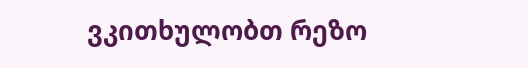ვკითხულობთ რეზო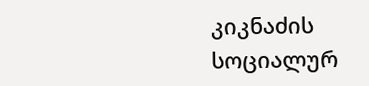კიკნაძის სოციალურ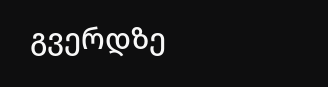გვერდზე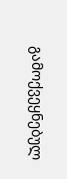გამოქვეყნებულ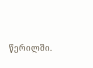წერილში.